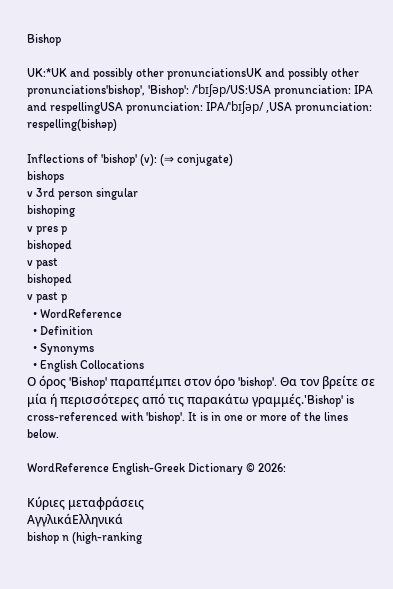Bishop

UK:*UK and possibly other pronunciationsUK and possibly other pronunciations'bishop', 'Bishop': /ˈbɪʃəp/US:USA pronunciation: IPA and respellingUSA pronunciation: IPA/ˈbɪʃəp/ ,USA pronunciation: respelling(bishəp)

Inflections of 'bishop' (v): (⇒ conjugate)
bishops
v 3rd person singular
bishoping
v pres p
bishoped
v past
bishoped
v past p
  • WordReference
  • Definition
  • Synonyms
  • English Collocations
Ο όρος 'Bishop' παραπέμπει στον όρο 'bishop'. Θα τον βρείτε σε μία ή περισσότερες από τις παρακάτω γραμμές.'Bishop' is cross-referenced with 'bishop'. It is in one or more of the lines below.

WordReference English-Greek Dictionary © 2026:

Κύριες μεταφράσεις
ΑγγλικάΕλληνικά
bishop n (high-ranking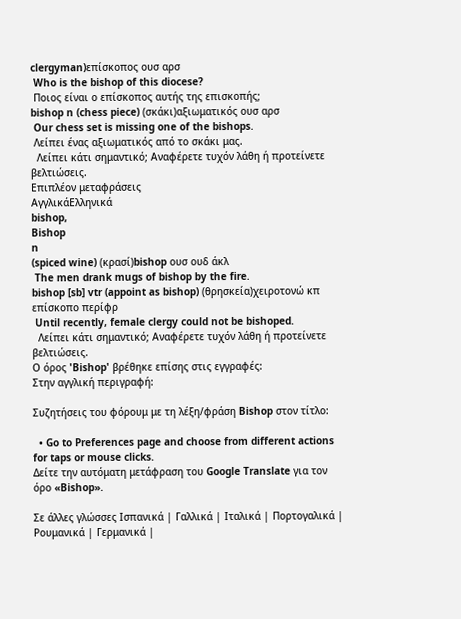clergyman)επίσκοπος ουσ αρσ
 Who is the bishop of this diocese?
 Ποιος είναι ο επίσκοπος αυτής της επισκοπής;
bishop n (chess piece) (σκάκι)αξιωματικός ουσ αρσ
 Our chess set is missing one of the bishops.
 Λείπει ένας αξιωματικός από το σκάκι μας.
  Λείπει κάτι σημαντικό; Αναφέρετε τυχόν λάθη ή προτείνετε βελτιώσεις.
Επιπλέον μεταφράσεις
ΑγγλικάΕλληνικά
bishop,
Bishop
n
(spiced wine) (κρασί)bishop ουσ ουδ άκλ
 The men drank mugs of bishop by the fire.
bishop [sb] vtr (appoint as bishop) (θρησκεία)χειροτονώ κπ επίσκοπο περίφρ
 Until recently, female clergy could not be bishoped.
  Λείπει κάτι σημαντικό; Αναφέρετε τυχόν λάθη ή προτείνετε βελτιώσεις.
Ο όρος 'Bishop' βρέθηκε επίσης στις εγγραφές:
Στην αγγλική περιγραφή:

Συζητήσεις του φόρουμ με τη λέξη/φράση Bishop στον τίτλο:

  • Go to Preferences page and choose from different actions for taps or mouse clicks.
Δείτε την αυτόματη μετάφραση του Google Translate για τον όρο «Bishop».

Σε άλλες γλώσσες Ισπανικά | Γαλλικά | Ιταλικά | Πορτογαλικά | Ρουμανικά | Γερμανικά |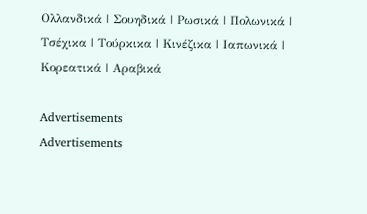Ολλανδικά | Σουηδικά | Ρωσικά | Πολωνικά | Τσέχικα | Τούρκικα | Κινέζικα | Ιαπωνικά | Κορεατικά | Αραβικά

Advertisements
Advertisements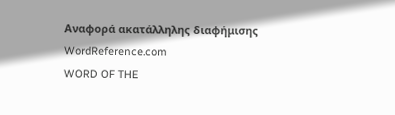Αναφορά ακατάλληλης διαφήμισης
WordReference.com
WORD OF THE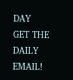DAY
GET THE DAILY EMAIL!